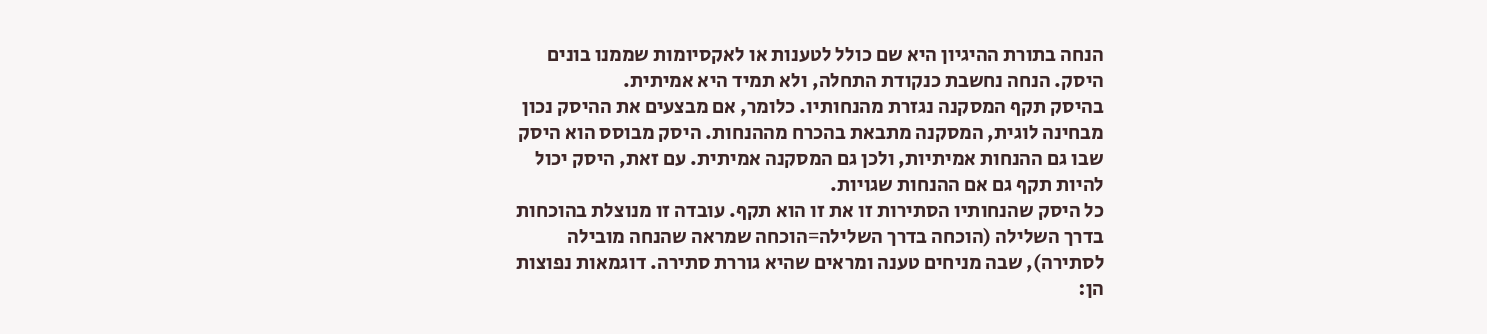הנחה בתורת ההיגיון היא שם כולל לטענות או לאקסיומות שממנו בונים היסק. הנחה נחשבת כנקודת התחלה, ולא תמיד היא אמיתית.
בהיסק תקף המסקנה נגזרת מהנחותיו. כלומר, אם מבצעים את ההיסק נכון מבחינה לוגית, המסקנה מתבאת בהכרח מההנחות. היסק מבוסס הוא היסק שבו גם ההנחות אמיתיות, ולכן גם המסקנה אמיתית. עם זאת, היסק יכול להיות תקף גם אם ההנחות שגויות.
כל היסק שהנחותיו הסתירות זו את זו הוא תקף. עובדה זו מנוצלת בהוכחות בדרך השלילה (הוכחה בדרך השלילה=הוכחה שמראה שהנחה מובילה לסתירה), שבה מניחים טענה ומראים שהיא גוררת סתירה. דוגמאות נפוצות הן: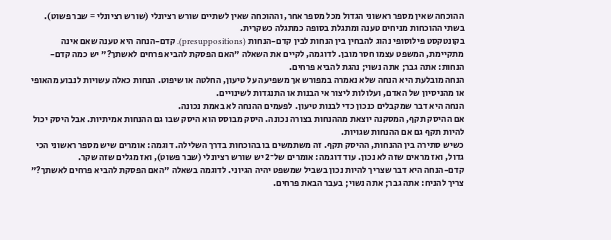ההוכחה שאין מספר ראשוני הגדול מכל מספר אחר, וההוכחה שאין לשתיים שורש רציונלי (שורש רציונלי = שבר פשוט). בשתי ההוכחות מניחים טענה ומתגלת בסופה כמתגלה כשקרית.
בקונטקסט פילוסופי נהוג להבחין בין הנחות לבין קדם-הנחות (presuppositions). קדם-הנחה היא טענה שאם אינה מתקיימת, המשפט עצמו חסר מובן. לדוגמה, לקיים את השאלה "האם הפסקת להביא פרחים לאשתך?" יש כמה קדם-הנחות: אתה גבר; אתה נשוי; נהגת להביא פרחים.
הנחה מובלעת היא הנחה שלא נאמרה במפורש אך משפיעה על טיעון, החלטה או שיפוט. הנחות כאלה עשויות לנבוע מהאופי או מהניסיון של האדם, ועלולות ליצור אי הבנות או התנגדות לשינויים.
הנחה היא דבר שמקבלים כנכון כדי לבנות טיעון. לפעמים ההנחה לא באמת נכונה.
אם ההיסק תקף, המסקנה יוצאת מההנחות בצורה נכונה. היסק מבוסס הוא היסק שבו גם ההנחות אמיתיות. אבל היסק יכול להיות תקף גם אם ההנחות שגויות.
כשיש סתירה בין ההנחות, ההיסק תקף. זה משתמשים בו בהוכחות בדרך השלילה. דוגמה: אומרים שיש מספר ראשוני הכי גדול, ואז מראים שזה לא נכון. עוד דוגמה: אומרים של־2 יש שורש רציונלי (שבר פשוט), ואז מגלים שזה שקר.
קדם-הנחה היא דבר שצריך להיות נכון בשביל שמשפט יהיה הגיוני. לדוגמה בשאלה "האם הפסקת להביא פרחים לאשתך?" צריך להניח: אתה גבר; אתה נשוי; בעבר הבאת פרחים.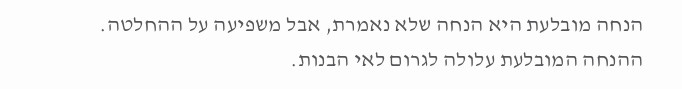הנחה מובלעת היא הנחה שלא נאמרת, אבל משפיעה על ההחלטה. ההנחה המובלעת עלולה לגרום לאי הבנות.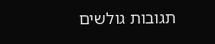תגובות גולשים